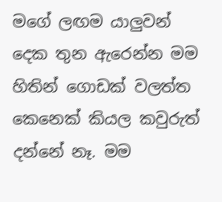මගේ ලඟම යාලුවන් දෙක තුන ඇරෙන්න මම හිතින් ගොඩක් වලත්ත කෙනෙක් කියල කවුරුත් දන්නේ නෑ. මම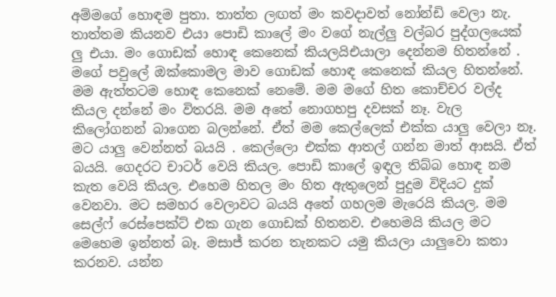අම්මගේ හොඳම පුතා. තාත්ත ලඟත් මං කවදාවත් නෝන්ඩි වෙලා නැ. තාත්තම කියනව එයා පොඩි කාලේ මං වගේ නැල්ලු වල්බර පුද්ගලයෙක් ලු එයා. මං ගොඩක් හොඳ කෙනෙක් කියලයිඑයාලා දෙන්නම හිතන්නේ . මගේ පවුලේ ඔක්කොමල මාව ගොඩක් හොඳ කෙනෙක් කියල හිතන්නේ. මම ඇත්තටම හොඳ කෙනෙක් නෙමේ. මම මගේ හිත කොච්චර වල්ද කියල දන්නේ මං විතරයි. මම අතේ නොගහපු දවසක් නෑ. වැල කිලෝගනන් බාගෙන බලන්නේ. ඒත් මම කෙල්ලෙක් එක්ක යාලු වෙලා නෑ. මට යාලු වෙන්නත් බයයි . කෙල්ලො එක්ක ආතල් ගන්න මාත් ආසයි. ඒත් බයයි. ගෙදරට චාටර් වෙයි කියල. පොඩි කාලේ ඉඳල තිබ්බ හොඳ නම කැත වෙයි කියල. එහෙම හිතල මං හිත ඇතුලෙන් පුදුම විදියට දුක් වෙනවා. මට සමහර වෙලාවට බයයි අතේ ගහලම මැරෙයි කියල. මම සෙල්ෆ් රෙස්පෙක්ට් එක ගැන ගොඩක් හිතනව. එහෙමයි කියල මට මෙහෙම ඉන්නත් බෑ. මසාජ් කරන තැනකට යමු කියලා යාලුවො කතා කරනව. යන්න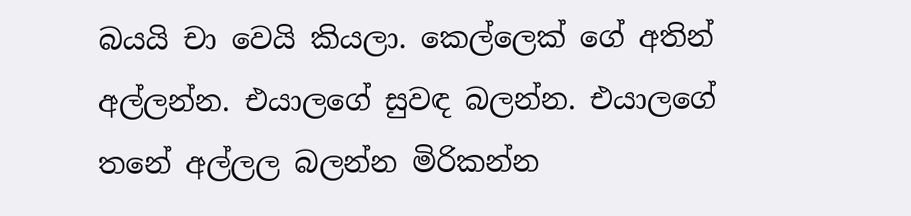බයයි චා වෙයි කියලා. කෙල්ලෙක් ගේ අතින් අල්ලන්න. එයාලගේ සුවඳ බලන්න. එයාලගේ තනේ අල්ලල බලන්න මිරිකන්න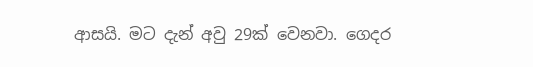ආසයි. මට දැන් අවු 29ක් වෙනවා. ගෙදර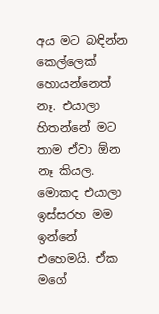අය මට බඳින්න කෙල්ලෙක් හොයන්නෙත් නෑ. එයාලා හිතන්නේ මට තාම ඒවා ඕන නෑ කියල. මොකද එයාලා ඉස්සරහ මම ඉන්නේ එහෙමයි. ඒක මගේ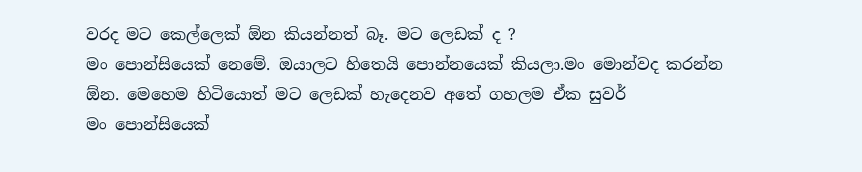වරද මට කෙල්ලෙක් ඕන කියන්නත් බෑ. මට ලෙඩක් ද ?
මං පොන්සියෙක් නෙමේ. ඔයාලට හිතෙයි පොන්නයෙක් කියලා.මං මොන්වද කරන්න ඕන. මෙහෙම හිටියොත් මට ලෙඩක් හැදෙනව අතේ ගහලම ඒක සුවර්
මං පොන්සියෙක්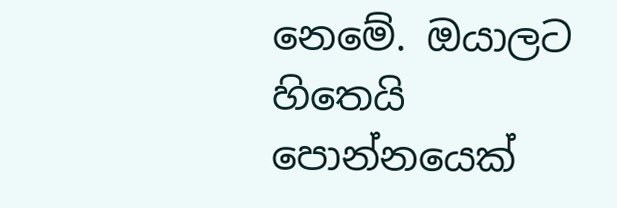නෙමේ. ඔයාලට හිතෙයි පොන්නයෙක්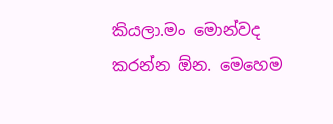කියලා.මං මොන්වද කරන්න ඕන. මෙහෙම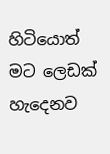හිටියොත් මට ලෙඩක් හැදෙනව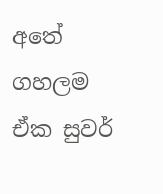අතේ ගහලම ඒක සුවර්